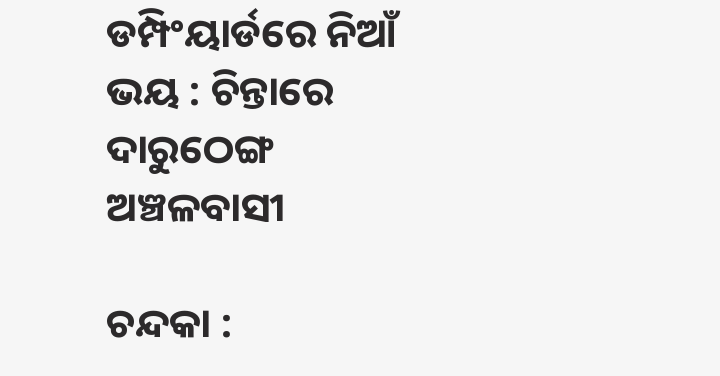ଡମ୍ପିଂୟାର୍ଡରେ ନିଆଁ ଭୟ : ଚିନ୍ତାରେ ଦାରୁଠେଙ୍ଗ ଅଞ୍ଚଳବାସୀ

ଚନ୍ଦକା :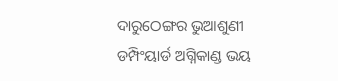ଦାରୁଠେଙ୍ଗର ଭୁଆଶୁଣୀ ଡମ୍ପିଂୟାର୍ଡ ଅଗ୍ନିକାଣ୍ଡ ଭୟ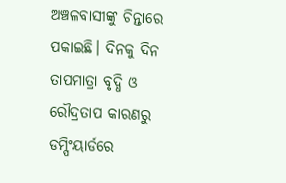ଅଞ୍ଚଳବାସୀଙ୍କୁ ଚିନ୍ତାରେ ପକାଇଛି। ଦିନକୁ ଦିନ ତାପମାତ୍ରା ବୃଦ୍ଧି ଓ ରୌଦ୍ରତାପ କାରଣରୁ ଡମ୍ପିଂୟାର୍ଡରେ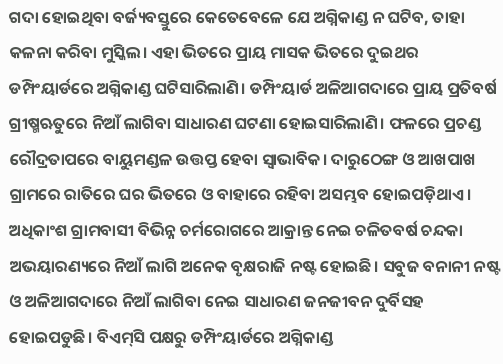ଗଦା ହୋଇଥିବା ବର୍ଜ୍ୟବସ୍ତୁରେ କେତେବେଳେ ଯେ ଅଗ୍ନିକାଣ୍ଡ ନ ଘଟିବ, ତାହା କଳନା କରିବା ମୁସ୍କିଲ। ଏହା ଭିତରେ ପ୍ରାୟ ମାସକ ଭିତରେ ଦୁଇଥର ଡମ୍ପିଂୟାର୍ଡରେ ଅଗ୍ନିକାଣ୍ଡ ଘଟିସାରିଲାଣି। ଡମ୍ପିଂୟାର୍ଡ ଅଳିଆଗଦାରେ ପ୍ରାୟ ପ୍ରତିବର୍ଷ ଗ୍ରୀଷ୍ମଋତୁରେ ନିଆଁ ଲାଗିବା ସାଧାରଣ ଘଟଣା ହୋଇସାରିଲାଣି। ଫଳରେ ପ୍ରଚଣ୍ଡ ରୌଦ୍ରତାପରେ ବାୟୁମଣ୍ଡଳ ଉତ୍ତପ୍ତ ହେବା ସ୍ବାଭାବିକ। ଦାରୁଠେଙ୍ଗ ଓ ଆଖପାଖ ଗ୍ରାମରେ ରାତିରେ ଘର ଭିତରେ ଓ ବାହାରେ ରହିବା ଅସମ୍ଭବ ହୋଇପଡ଼ିଥାଏ। ଅଧିକାଂଶ ଗ୍ରାମବାସୀ ବିଭିନ୍ନ ଚର୍ମରୋଗରେ ଆକ୍ରାନ୍ତ ନେଇ ଚଳିତବର୍ଷ ଚନ୍ଦକା ଅଭୟାରଣ୍ୟରେ ନିଆଁ ଲାଗି ଅନେକ ବୃକ୍ଷରାଜି ନଷ୍ଟ ହୋଇଛି। ସବୁଜ ବନାନୀ ନଷ୍ଟ ଓ ଅଳିଆଗଦାରେ ନିଆଁ ଲାଗିବା ନେଇ ସାଧାରଣ ଜନଜୀବନ ଦୁର୍ବିସହ ହୋଇପଡୁଛି। ବିଏମ୍‌ସି ପକ୍ଷରୁ ଡମ୍ପିଂୟାର୍ଡରେ ଅଗ୍ନିକାଣ୍ଡ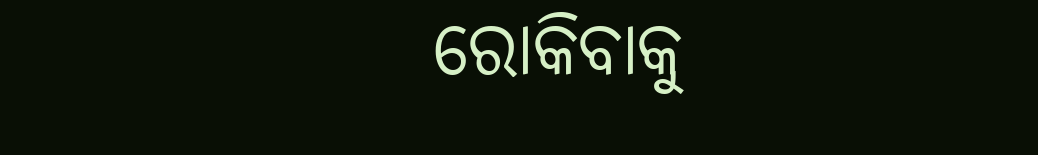ରୋକିବାକୁ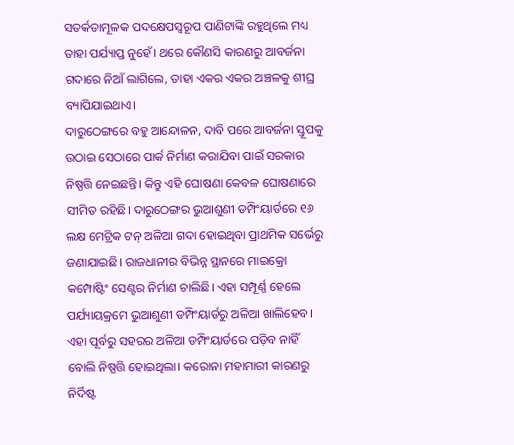ସତର୍କତାମୂଳକ ପଦକ୍ଷେପସ୍ବରୂପ ପାଣିଟାଙ୍କି ରହୁଥିଲେ ମଧ୍ୟ ତାହା ପର୍ଯ୍ୟାପ୍ତ ନୁହେଁ। ଥରେ କୌଣସି କାରଣରୁ ଆବର୍ଜନା ଗଦାରେ ନିଆଁ ଲାଗିଲେ, ତାହା ଏକର ଏକର ଅଞ୍ଚଳକୁ ଶୀଘ୍ର ବ୍ୟାପିଯାଇଥାଏ।
ଦାରୁଠେଙ୍ଗରେ ବହୁ ଆନ୍ଦୋଳନ, ଦାବି ପରେ ଆବର୍ଜନା ସ୍ତୂପକୁ ଉଠାଇ ସେଠାରେ ପାର୍କ ନିର୍ମାଣ କରାଯିବା ପାଇଁ ସରକାର ନିଷ୍ପତ୍ତି ନେଇଛନ୍ତି। କିନ୍ତୁ ଏହି ଘୋଷଣା କେବଳ ଘୋଷଣାରେ ସୀମିତ ରହିଛି। ଦାରୁଠେଙ୍ଗର ଭୁଆଶୁଣୀ ଡମ୍ପିଂୟାର୍ଡରେ ୧୬ ଲକ୍ଷ ମେଟ୍ରିକ ଟନ୍‌ ଅଳିଆ ଗଦା ହୋଇଥିବା ପ୍ରାଥମିକ ସର୍ଭେରୁ ଜଣାଯାଇଛି। ରାଜଧାନୀର ବିଭିନ୍ନ ସ୍ଥାନରେ ମାଇକ୍ରୋ କମ୍ପୋଷ୍ଟିଂ ସେଣ୍ଟର ନିର୍ମାଣ ଚାଲିଛି। ଏହା ସମ୍ପୂର୍ଣ୍ଣ ହେଲେ ପର୍ଯ୍ୟାୟକ୍ରମେ ଭୁଆଶୁଣୀ ଡମ୍ପିଂୟାର୍ଡରୁ ଅଳିଆ ଖାଲିହେବ। ଏହା ପୂର୍ବରୁ ସହରର ଅଳିଆ ଡମ୍ପିଂୟାର୍ଡରେ ପଡ଼ିବ ନାହିଁ ବୋଲି ନିଷ୍ପତ୍ତି ହୋଇଥିଲା। କରୋନା ମହାମାରୀ କାରଣରୁ ନିର୍ଦିଷ୍ଟ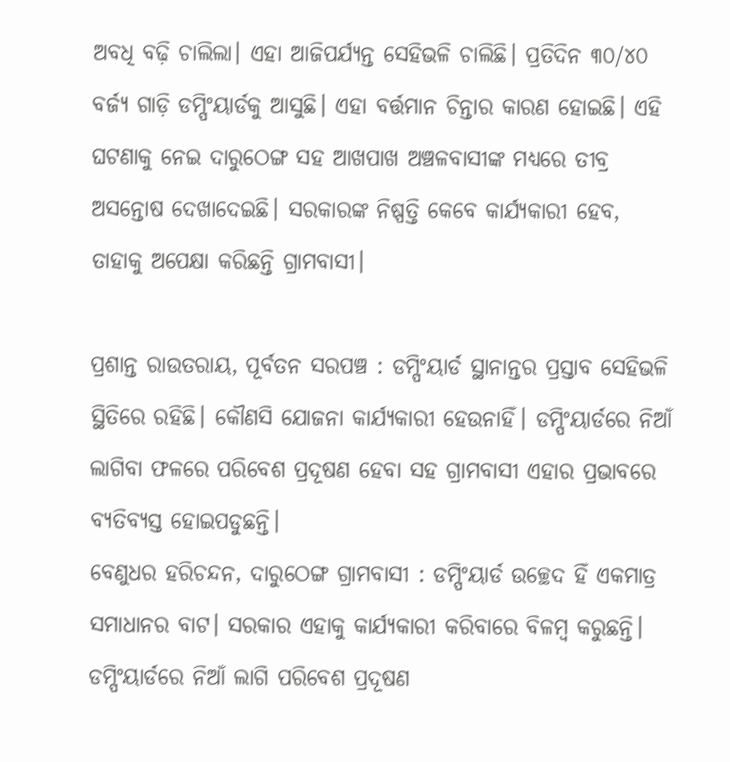ଅବଧି ବଢ଼ି ଚାଲିଲା। ଏହା ଆଜିପର୍ଯ୍ୟନ୍ତ ସେହିଭଳି ଚାଲିଛି। ପ୍ରତିଦିନ ୩୦/୪୦ ବର୍ଜ୍ୟ ଗାଡ଼ି ଡମ୍ପିଂୟାର୍ଡକୁ ଆସୁଛି। ଏହା ବର୍ତ୍ତମାନ ଚିନ୍ତାର କାରଣ ହୋଇଛି। ଏହି ଘଟଣାକୁ ନେଇ ଦାରୁଠେଙ୍ଗ ସହ ଆଖପାଖ ଅଞ୍ଚଳବାସୀଙ୍କ ମଧ୍ୟରେ ତୀବ୍ର ଅସନ୍ତୋଷ ଦେଖାଦେଇଛି। ସରକାରଙ୍କ ନିଷ୍ପତ୍ତି କେବେ କାର୍ଯ୍ୟକାରୀ ହେବ, ତାହାକୁ ଅପେକ୍ଷା କରିଛନ୍ତି ଗ୍ରାମବାସୀ।

ପ୍ରଶାନ୍ତ ରାଉତରାୟ, ପୂର୍ବତନ ସରପଞ୍ଚ : ଡମ୍ପିଂୟାର୍ଡ ସ୍ଥାନାନ୍ତର ପ୍ରସ୍ତାବ ସେହିଭଳି ସ୍ଥିତିରେ ରହିଛି। କୌଣସି ଯୋଜନା କାର୍ଯ୍ୟକାରୀ ହେଉନାହିଁ। ଡମ୍ପିଂୟାର୍ଡରେ ନିଆଁ ଲାଗିବା ଫଳରେ ପରିବେଶ ପ୍ରଦୂଷଣ ହେବା ସହ ଗ୍ରାମବାସୀ ଏହାର ପ୍ରଭାବରେ ବ୍ୟତିବ୍ୟସ୍ତ ହୋଇପଡୁଛନ୍ତି।
ବେଣୁଧର ହରିଚନ୍ଦନ, ଦାରୁଠେଙ୍ଗ ଗ୍ରାମବାସୀ : ଡମ୍ପିଂୟାର୍ଡ ଉଚ୍ଛେଦ ହିଁ ଏକମାତ୍ର ସମାଧାନର ବାଟ। ସରକାର ଏହାକୁ କାର୍ଯ୍ୟକାରୀ କରିବାରେ ବିଳମ୍ବ କରୁଛନ୍ତି। ଡମ୍ପିଂୟାର୍ଡରେ ନିଆଁ ଲାଗି ପରିବେଶ ପ୍ରଦୂଷଣ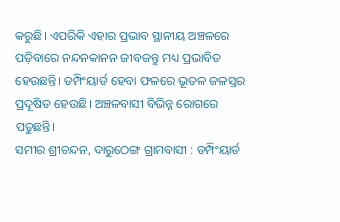କରୁଛି। ଏପରିକି ଏହାର ପ୍ରଭାବ ସ୍ଥାନୀୟ ଅଞ୍ଚଳରେ ପଡ଼ିବାରେ ନନ୍ଦନକାନନ ଜୀବଜନ୍ତୁ ମଧ୍ୟ ପ୍ରଭାବିତ ହେଉଛନ୍ତି। ଡମ୍ପିଂୟାର୍ଡ ହେବା ଫଳରେ ଭୂତଳ ଜଳସ୍ତର ପ୍ରଦୂଷିତ ହେଉଛି। ଅଞ୍ଚଳବାସୀ ବିଭିନ୍ନ ରୋଗରେ ପଡୁଛନ୍ତି।
ସମୀର ଶ୍ରୀଚନ୍ଦନ, ଦାରୁଠେଙ୍ଗ ଗ୍ରାମବାସୀ : ଡମ୍ପିଂୟାର୍ଡ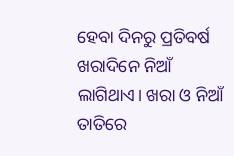ହେବା ଦିନରୁ ପ୍ରତିବର୍ଷ ଖରାଦିନେ ନିଆଁ ଲାଗିଥାଏ। ଖରା ଓ ନିଆଁ ତାତିରେ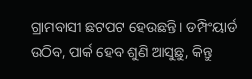ଗ୍ରାମବାସୀ ଛଟପଟ ହେଉଛନ୍ତି। ଡମ୍ପିଂୟାର୍ଡ ଉଠିବ, ପାର୍କ ହେବ ଶୁଣି ଆସୁଛୁ, କିନ୍ତୁ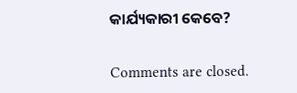କାର୍ଯ୍ୟକାରୀ କେବେ?

Comments are closed.